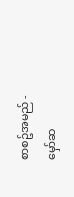စာစဥ်အမည် - မှော်ဆ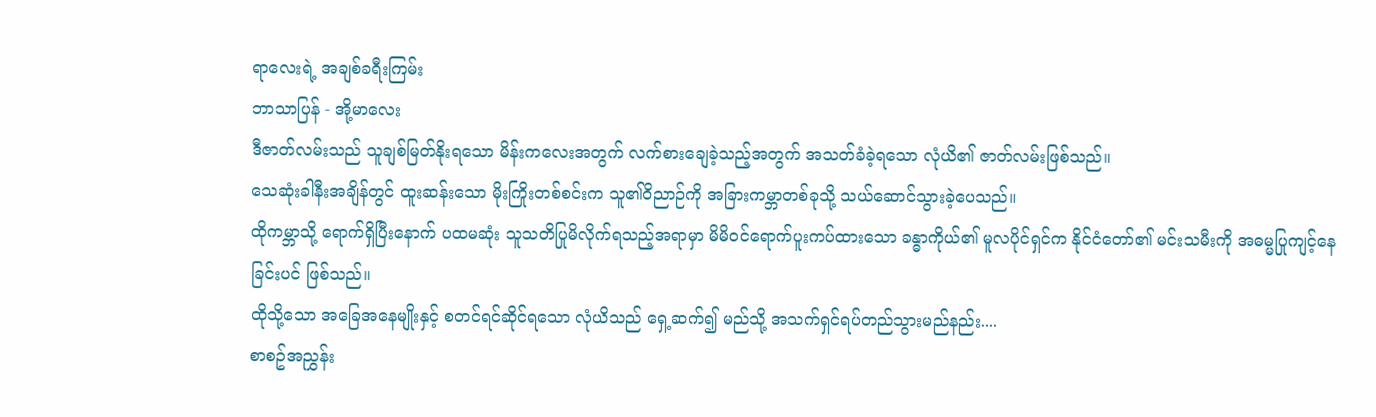ရာလေးရဲ့ အချစ်ခရီးကြမ်း
ဘာသာပြန် - အို့မာလေး
ဒီဇာတ်လမ်းသည် သူချစ်မြတ်နိုးရသော မိန်းကလေးအတွက် လက်စားချေခဲ့သည့်အတွက် အသတ်ခံခဲ့ရသော လုံယိ၏ ဇာတ်လမ်းဖြစ်သည်။
သေဆုံးခါနီးအချိန်တွင် ထူးဆန်းသော မိုးကြိုးတစ်စင်းက သူ၏ဝိညာဉ်ကို အခြားကမ္ဘာတစ်ခုသို့ သယ်ဆောင်သွားခဲ့ပေသည်။
ထိုကမ္ဘာသို့ ရောက်ရှိပြီးနောက် ပထမဆုံး သူသတိပြုမိလိုက်ရသည့်အရာမှာ မိမိဝင်ရောက်ပူးကပ်ထားသော ခန္ဓာကိုယ်၏ မူလပိုင်ရှင်က နိုင်ငံတော်၏ မင်းသမီးကို အဓမ္မပြုကျင့်နေခြင်းပင် ဖြစ်သည်။
ထိုသို့သော အခြေအနေမျိုးနှင့် စတင်ရင်ဆိုင်ရသော လုံယိသည် ရှေ့ဆက်၍ မည်သို့ အသက်ရှင်ရပ်တည်သွားမည်နည်း....
စာစဥ်အညွှန်း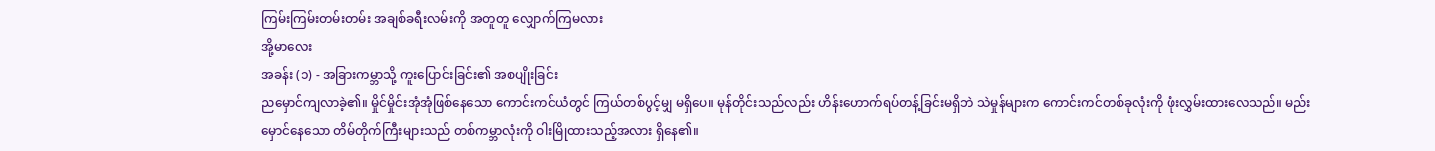ကြမ်းကြမ်းတမ်းတမ်း အချစ်ခရီးလမ်းကို အတူတူ လျှောက်ကြမလား
အို့မာလေး
အခန်း (၁) - အခြားကမ္ဘာသို့ ကူးပြောင်းခြင်း၏ အစပျိုးခြင်း
ညမှောင်ကျလာခဲ့၏။ မှိုင်မှိုင်းအုံအုံဖြစ်နေသော ကောင်းကင်ယံတွင် ကြယ်တစ်ပွင့်မျှ မရှိပေ။ မုန်တိုင်းသည်လည်း ဟိန်းဟောက်ရပ်တန့်ခြင်းမရှိဘဲ သဲမှုန်များက ကောင်းကင်တစ်ခုလုံးကို ဖုံးလွှမ်းထားလေသည်။ မည်းမှောင်နေသော တိမ်တိုက်ကြီးများသည် တစ်ကမ္ဘာလုံးကို ဝါးမြိုထားသည့်အလား ရှိနေ၏။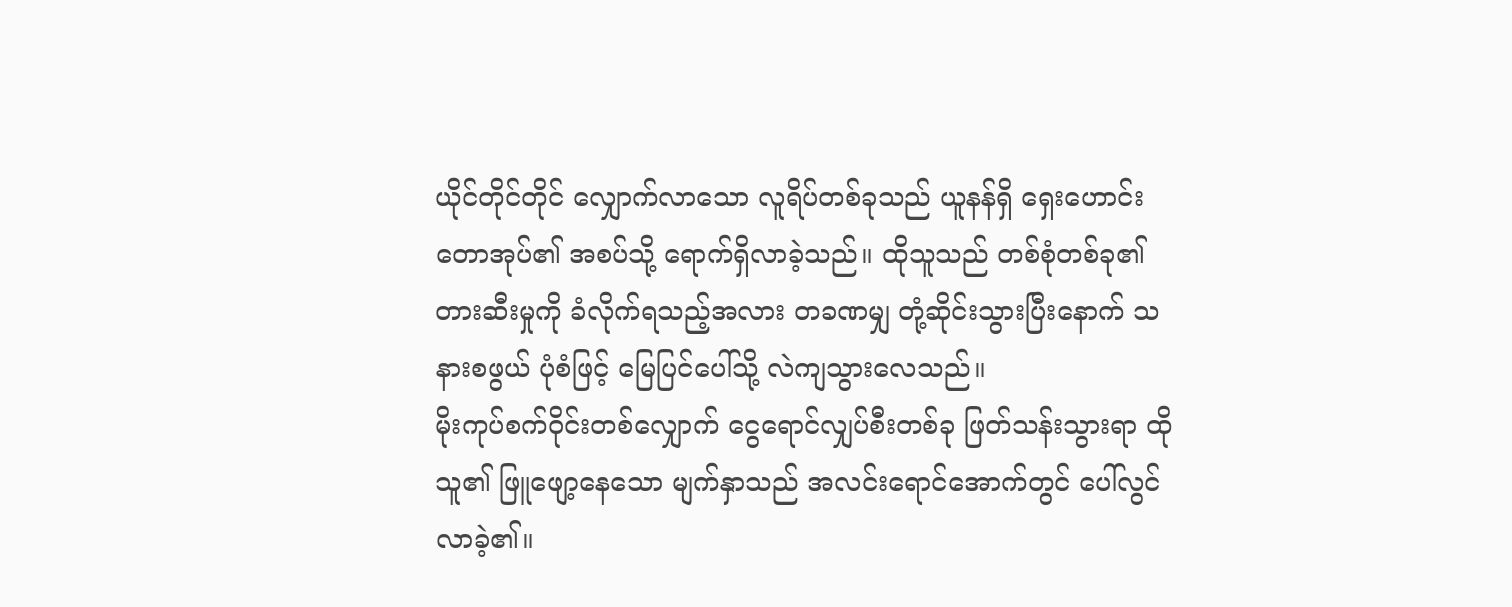ယိုင်တိုင်တိုင် လျှောက်လာသော လူရိပ်တစ်ခုသည် ယူနန်ရှိ ရှေးဟောင်းတောအုပ်၏ အစပ်သို့ ရောက်ရှိလာခဲ့သည်။ ထိုသူသည် တစ်စုံတစ်ခု၏ တားဆီးမှုကို ခံလိုက်ရသည့်အလား တခဏမျှ တုံ့ဆိုင်းသွားပြီးနောက် သနားစဖွယ် ပုံစံဖြင့် မြေပြင်ပေါ်သို့ လဲကျသွားလေသည်။
မိုးကုပ်စက်ဝိုင်းတစ်လျှောက် ငွေရောင်လျှပ်စီးတစ်ခု ဖြတ်သန်းသွားရာ ထိုသူ၏ ဖြူဖျော့နေသော မျက်နှာသည် အလင်းရောင်အောက်တွင် ပေါ်လွင်လာခဲ့၏။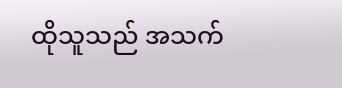ထိုသူသည် အသက်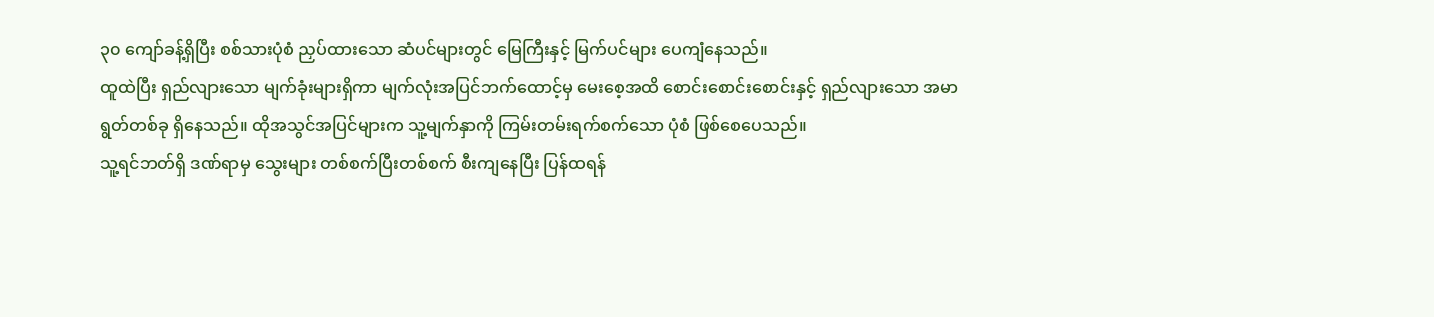၃၀ ကျော်ခန့်ရှိပြီး စစ်သားပုံစံ ညှပ်ထားသော ဆံပင်များတွင် မြေကြီးနှင့် မြက်ပင်များ ပေကျံနေသည်။
ထူထဲပြီး ရှည်လျားသော မျက်ခုံးများရှိကာ မျက်လုံးအပြင်ဘက်ထောင့်မှ မေးစေ့အထိ စောင်းစောင်းစောင်းနှင့် ရှည်လျားသော အမာရွတ်တစ်ခု ရှိနေသည်။ ထိုအသွင်အပြင်များက သူ့မျက်နှာကို ကြမ်းတမ်းရက်စက်သော ပုံစံ ဖြစ်စေပေသည်။
သူ့ရင်ဘတ်ရှိ ဒဏ်ရာမှ သွေးများ တစ်စက်ပြီးတစ်စက် စီးကျနေပြီး ပြန်ထရန်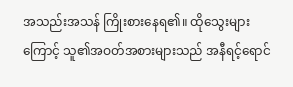အသည်းအသန် ကြိုးစားနေရ၏။ ထိုသွေးများကြောင့် သူ၏အဝတ်အစားများသည် အနီရင့်ရောင်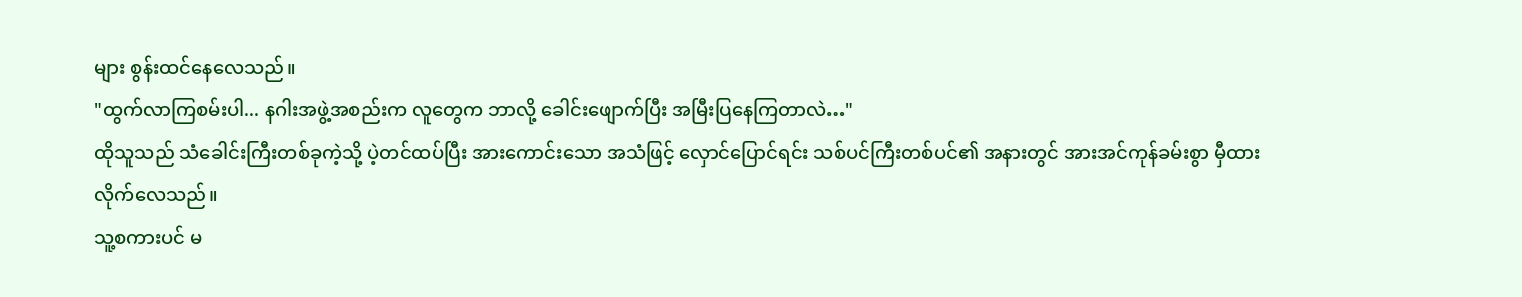များ စွန်းထင်နေလေသည်။
"ထွက်လာကြစမ်းပါ... နဂါးအဖွဲ့အစည်းက လူတွေက ဘာလို့ ခေါင်းဖျောက်ပြီး အမြီးပြနေကြတာလဲ…"
ထိုသူသည် သံခေါင်းကြီးတစ်ခုကဲ့သို့ ပဲ့တင်ထပ်ပြီး အားကောင်းသော အသံဖြင့် လှောင်ပြောင်ရင်း သစ်ပင်ကြီးတစ်ပင်၏ အနားတွင် အားအင်ကုန်ခမ်းစွာ မှီထားလိုက်လေသည်။
သူ့စကားပင် မ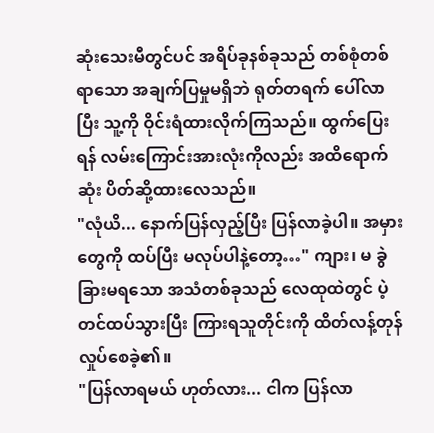ဆုံးသေးမီတွင်ပင် အရိပ်ခုနစ်ခုသည် တစ်စုံတစ်ရာသော အချက်ပြမှုမရှိဘဲ ရုတ်တရက် ပေါ်လာပြီး သူ့ကို ဝိုင်းရံထားလိုက်ကြသည်။ ထွက်ပြေးရန် လမ်းကြောင်းအားလုံးကိုလည်း အထိရောက်ဆုံး ပိတ်ဆို့ထားလေသည်။
"လုံယိ... နောက်ပြန်လှည့်ပြီး ပြန်လာခဲ့ပါ။ အမှားတွေကို ထပ်ပြီး မလုပ်ပါနဲ့တော့…" ကျား၊ မ ခွဲခြားမရသော အသံတစ်ခုသည် လေထုထဲတွင် ပဲ့တင်ထပ်သွားပြီး ကြားရသူတိုင်းကို ထိတ်လန့်တုန်လှုပ်စေခဲ့၏။
"ပြန်လာရမယ် ဟုတ်လား... ငါက ပြန်လာ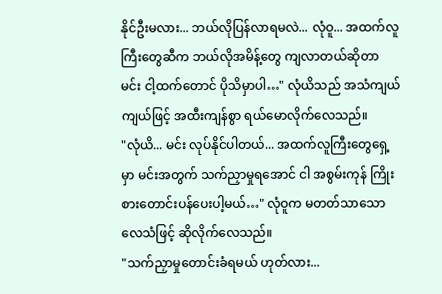နိုင်ဦးမလား... ဘယ်လိုပြန်လာရမလဲ... လုံဝူ... အထက်လူကြီးတွေဆီက ဘယ်လိုအမိန့်တွေ ကျလာတယ်ဆိုတာ မင်း ငါ့ထက်တောင် ပိုသိမှာပါ…" လုံယိသည် အသံကျယ်ကျယ်ဖြင့် အထီးကျန်စွာ ရယ်မောလိုက်လေသည်။
"လုံယိ... မင်း လုပ်နိုင်ပါတယ်... အထက်လူကြီးတွေရှေ့မှာ မင်းအတွက် သက်ညှာမှုရအောင် ငါ အစွမ်းကုန် ကြိုးစားတောင်းပန်ပေးပါ့မယ်…" လုံဝူက မတတ်သာသော လေသံဖြင့် ဆိုလိုက်လေသည်။
"သက်ညှာမှုတောင်းခံရမယ် ဟုတ်လား...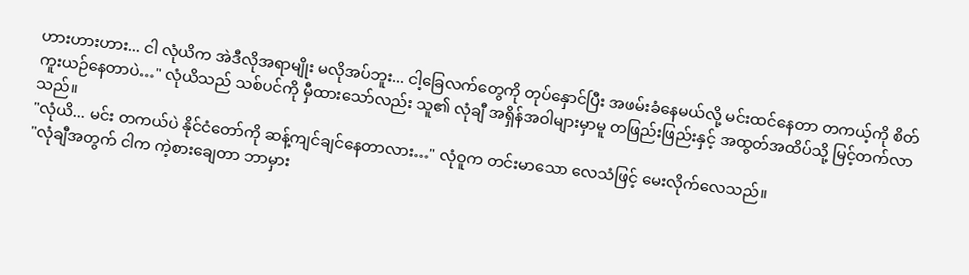ဟားဟားဟား... ငါ လုံယိက အဲဒီလိုအရာမျိုး မလိုအပ်ဘူး... ငါ့ခြေလက်တွေကို တုပ်နှောင်ပြီး အဖမ်းခံနေမယ်လို့ မင်းထင်နေတာ တကယ့်ကို စိတ်ကူးယဉ်နေတာပဲ…" လုံယိသည် သစ်ပင်ကို မှီထားသော်လည်း သူ၏ လုံချီ အရှိန်အဝါများမှာမူ တဖြည်းဖြည်းနှင့် အထွတ်အထိပ်သို့ မြင့်တက်လာသည်။
"လုံယိ... မင်း တကယ်ပဲ နိုင်ငံတော်ကို ဆန့်ကျင်ချင်နေတာလား…" လုံဝူက တင်းမာသော လေသံဖြင့် မေးလိုက်လေသည်။
"လုံချီအတွက် ငါက ကဲ့စားချေတာ ဘာမှား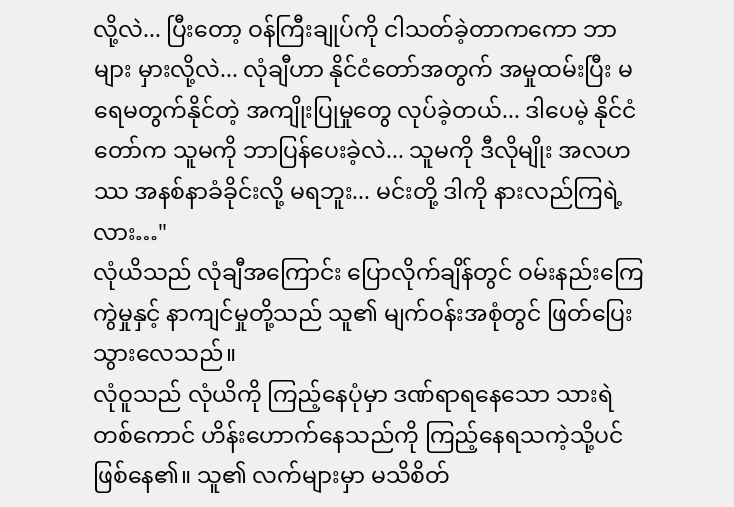လို့လဲ... ပြီးတော့ ဝန်ကြီးချုပ်ကို ငါသတ်ခဲ့တာကကော ဘာများ မှားလို့လဲ... လုံချီဟာ နိုင်ငံတော်အတွက် အမှုထမ်းပြီး မရေမတွက်နိုင်တဲ့ အကျိုးပြုမှုတွေ လုပ်ခဲ့တယ်... ဒါပေမဲ့ နိုင်ငံတော်က သူမကို ဘာပြန်ပေးခဲ့လဲ... သူမကို ဒီလိုမျိုး အလဟဿ အနစ်နာခံခိုင်းလို့ မရဘူး... မင်းတို့ ဒါကို နားလည်ကြရဲ့လား…"
လုံယိသည် လုံချီအကြောင်း ပြောလိုက်ချိန်တွင် ဝမ်းနည်းကြေကွဲမှုနှင့် နာကျင်မှုတို့သည် သူ၏ မျက်ဝန်းအစုံတွင် ဖြတ်ပြေးသွားလေသည်။
လုံဝူသည် လုံယိကို ကြည့်နေပုံမှာ ဒဏ်ရာရနေသော သားရဲတစ်ကောင် ဟိန်းဟောက်နေသည်ကို ကြည့်နေရသကဲ့သို့ပင် ဖြစ်နေ၏။ သူ၏ လက်များမှာ မသိစိတ်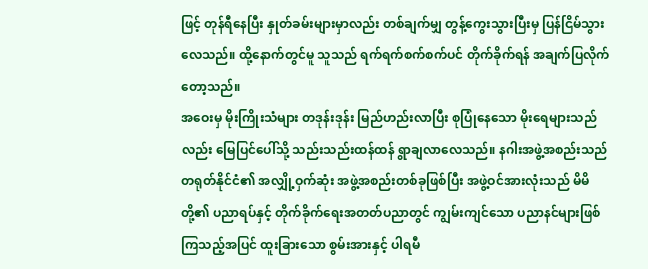ဖြင့် တုန်ရီနေပြီး နှုတ်ခမ်းများမှာလည်း တစ်ချက်မျှ တွန့်ကွေးသွားပြီးမှ ပြန်ငြိမ်သွားလေသည်။ ထို့နောက်တွင်မူ သူသည် ရက်ရက်စက်စက်ပင် တိုက်ခိုက်ရန် အချက်ပြလိုက်တော့သည်။
အဝေးမှ မိုးကြိုးသံများ တဒုန်းဒုန်း မြည်ဟည်းလာပြီး စုပြုံနေသော မိုးရေများသည်လည်း မြေပြင်ပေါ်သို့ သည်းသည်းထန်ထန် ရွာချလာလေသည်။ နဂါးအဖွဲ့အစည်းသည် တရုတ်နိုင်ငံ၏ အလျှို့ဝှက်ဆုံး အဖွဲ့အစည်းတစ်ခုဖြစ်ပြီး အဖွဲ့ဝင်အားလုံးသည် မိမိတို့၏ ပညာရပ်နှင့် တိုက်ခိုက်ရေးအတတ်ပညာတွင် ကျွမ်းကျင်သော ပညာနင်များဖြစ်ကြသည့်အပြင် ထူးခြားသော စွမ်းအားနှင့် ပါရမီ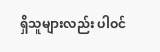ရှိသူများလည်း ပါဝင်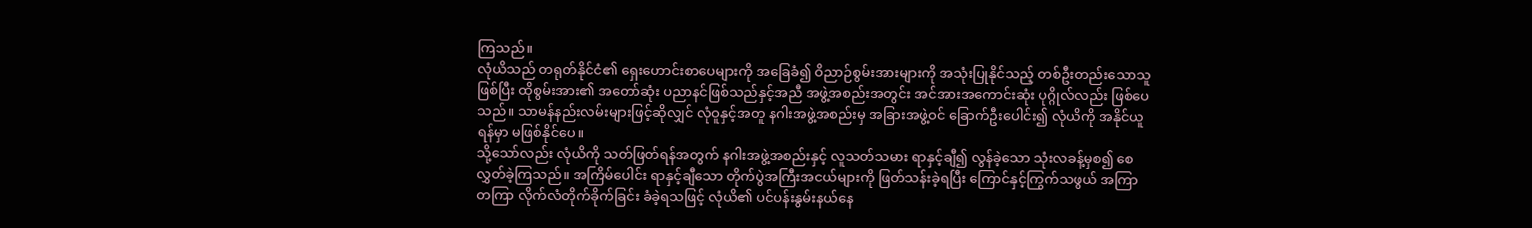ကြသည်။
လုံယိသည် တရုတ်နိုင်ငံ၏ ရှေးဟောင်းစာပေများကို အခြေခံ၍ ဝိညာဉ်စွမ်းအားများကို အသုံးပြုနိုင်သည့် တစ်ဦးတည်းသောသူဖြစ်ပြီး ထိုစွမ်းအား၏ အတော်ဆုံး ပညာနင်ဖြစ်သည်နှင့်အညီ အဖွဲ့အစည်းအတွင်း အင်အားအကောင်းဆုံး ပုဂ္ဂိုလ်လည်း ဖြစ်ပေသည်။ သာမန်နည်းလမ်းများဖြင့်ဆိုလျှင် လုံဝူနှင့်အတူ နဂါးအဖွဲ့အစည်းမှ အခြားအဖွဲ့ဝင် ခြောက်ဦးပေါင်း၍ လုံယိကို အနိုင်ယူရန်မှာ မဖြစ်နိုင်ပေ။
သို့သော်လည်း လုံယိကို သတ်ဖြတ်ရန်အတွက် နဂါးအဖွဲ့အစည်းနှင့် လူသတ်သမား ရာနှင့်ချီ၍ လွန်ခဲ့သော သုံးလခန့်မှစ၍ စေလွှတ်ခဲ့ကြသည်။ အကြိမ်ပေါင်း ရာနှင့်ချီသော တိုက်ပွဲအကြီးအငယ်များကို ဖြတ်သန်းခဲ့ရပြီး ကြောင်နှင့်ကြွက်သဖွယ် အကြာတကြာ လိုက်လံတိုက်ခိုက်ခြင်း ခံခဲ့ရသဖြင့် လုံယိ၏ ပင်ပန်းနွမ်းနယ်နေ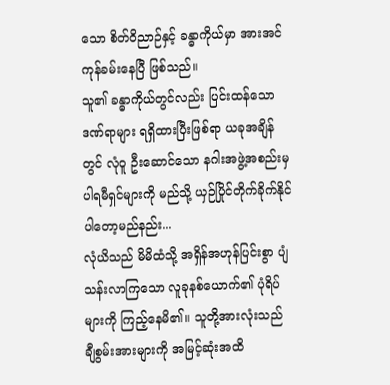သော စိတ်ဝိညာဉ်နှင့် ခန္ဓာကိုယ်မှာ အားအင်ကုန်ခမ်းနေပြီ ဖြစ်သည်။
သူ၏ ခန္ဓာကိုယ်တွင်လည်း ပြင်းထန်သော ဒဏ်ရာများ ရရှိထားပြီးဖြစ်ရာ ယခုအချိန်တွင် လုံဝူ ဦးဆောင်သော နဂါးအဖွဲ့အစည်းမှ ပါရမီရှင်များကို မည်သို့ ယှဉ်ပြိုင်တိုက်ခိုက်နိုင်ပါတော့မည်နည်း...
လုံယိသည် မိမိထံသို့ အရှိန်အဟုန်ပြင်းစွာ ပျံသန်းလာကြသော လူခုနစ်ယောက်၏ ပုံရိပ်များကို ကြည့်နေမိ၏။ သူတို့အားလုံးသည် ချီစွမ်းအားများကို အမြင့်ဆုံးအထိ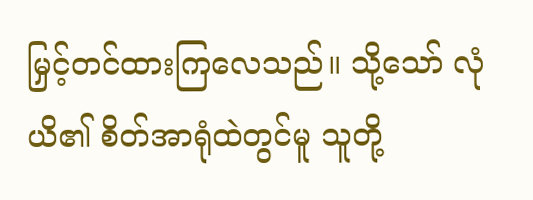မြှင့်တင်ထားကြလေသည်။ သို့သော် လုံယိ၏ စိတ်အာရုံထဲတွင်မူ သူတို့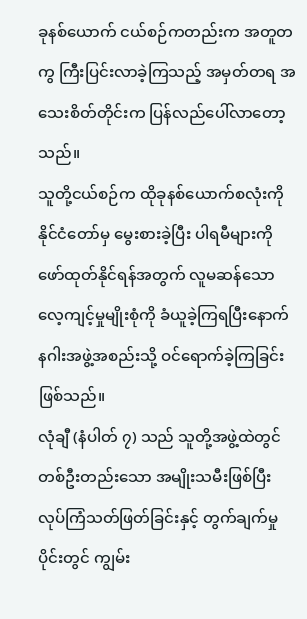ခုနစ်ယောက် ငယ်စဉ်ကတည်းက အတူတကွ ကြီးပြင်းလာခဲ့ကြသည့် အမှတ်တရ အသေးစိတ်တိုင်းက ပြန်လည်ပေါ်လာတော့သည်။
သူတို့ငယ်စဉ်က ထိုခုနစ်ယောက်စလုံးကို နိုင်ငံတော်မှ မွေးစားခဲ့ပြီး ပါရမီများကို ဖော်ထုတ်နိုင်ရန်အတွက် လူမဆန်သော လေ့ကျင့်မှုမျိုးစုံကို ခံယူခဲ့ကြရပြီးနောက် နဂါးအဖွဲ့အစည်းသို့ ဝင်ရောက်ခဲ့ကြခြင်း ဖြစ်သည်။
လုံချီ (နံပါတ် ၇) သည် သူတို့အဖွဲ့ထဲတွင် တစ်ဦးတည်းသော အမျိုးသမီးဖြစ်ပြီး လုပ်ကြံသတ်ဖြတ်ခြင်းနှင့် တွက်ချက်မှုပိုင်းတွင် ကျွမ်း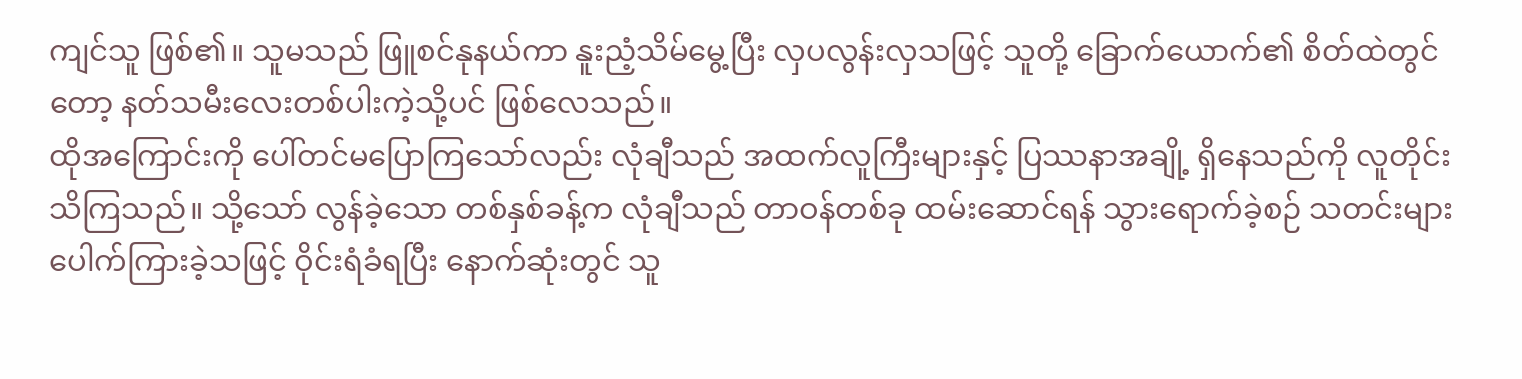ကျင်သူ ဖြစ်၏။ သူမသည် ဖြူစင်နုနယ်ကာ နူးညံ့သိမ်မွေ့ပြီး လှပလွန်းလှသဖြင့် သူတို့ ခြောက်ယောက်၏ စိတ်ထဲတွင်တော့ နတ်သမီးလေးတစ်ပါးကဲ့သို့ပင် ဖြစ်လေသည်။
ထိုအကြောင်းကို ပေါ်တင်မပြောကြသော်လည်း လုံချီသည် အထက်လူကြီးများနှင့် ပြဿနာအချို့ ရှိနေသည်ကို လူတိုင်းသိကြသည်။ သို့သော် လွန်ခဲ့သော တစ်နှစ်ခန့်က လုံချီသည် တာဝန်တစ်ခု ထမ်းဆောင်ရန် သွားရောက်ခဲ့စဉ် သတင်းများ ပေါက်ကြားခဲ့သဖြင့် ဝိုင်းရံခံရပြီး နောက်ဆုံးတွင် သူ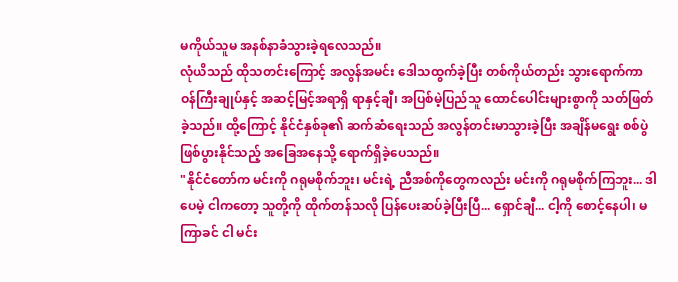မကိုယ်သူမ အနစ်နာခံသွားခဲ့ရလေသည်။
လုံယိသည် ထိုသတင်းကြောင့် အလွန်အမင်း ဒေါသထွက်ခဲ့ပြီး တစ်ကိုယ်တည်း သွားရောက်ကာ ဝန်ကြီးချုပ်နှင့် အဆင့်မြင့်အရာရှိ ရာနှင့်ချီ၊ အပြစ်မဲ့ပြည်သူ ထောင်ပေါင်းများစွာကို သတ်ဖြတ်ခဲ့သည်။ ထို့ကြောင့် နိုင်ငံနှစ်ခု၏ ဆက်ဆံရေးသည် အလွန်တင်းမာသွားခဲ့ပြီး အချိန်မရွေး စစ်ပွဲဖြစ်ပွားနိုင်သည့် အခြေအနေသို့ ရောက်ရှိခဲ့ပေသည်။
"နိုင်ငံတော်က မင်းကို ဂရုမစိုက်ဘူး၊ မင်းရဲ့ ညီအစ်ကိုတွေကလည်း မင်းကို ဂရုမစိုက်ကြဘူး... ဒါပေမဲ့ ငါကတော့ သူတို့ကို ထိုက်တန်သလို ပြန်ပေးဆပ်ခဲ့ပြီးပြီ... ရှောင်ချီ... ငါ့ကို စောင့်နေပါ၊ မကြာခင် ငါ မင်း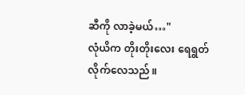ဆီကို လာခဲ့မယ်…"
လုံယိက တိုးတိုးလေး ရေရွတ်လိုက်လေသည်။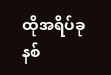ထိုအရိပ်ခုနစ်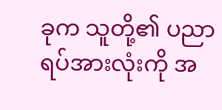ခုက သူတို့၏ ပညာရပ်အားလုံးကို အ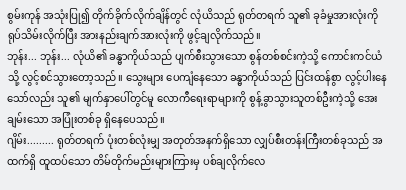စွမ်းကုန် အသုံးပြု၍ တိုက်ခိုက်လိုက်ချိန်တွင် လုံယိသည် ရုတ်တရက် သူ၏ ခုခံမှုအားလုံးကို ရုပ်သိမ်းလိုက်ပြီး အားနည်းချက်အားလုံးကို ဖွင့်ချလိုက်သည်။
ဘုန်း... ဘုန်း... လုံယိ၏ ခန္ဓာကိုယ်သည် ပျက်စီးသွားသော စွန်တစ်စင်းကဲ့သို့ ကောင်းကင်ယံသို့ လွင့်စင်သွားတော့သည်။ သွေးများ ပေကျံနေသော ခန္ဓာကိုယ်သည် ပြင်းထန်စွာ လွင့်ပါးနေသော်လည်း သူ၏ မျက်နှာပေါ်တွင်မူ လောကီရေးရာများကို စွန့်ခွာသွားသူတစ်ဦးကဲ့သို့ အေးချမ်းသော အပြုံးတစ်ခု ရှိနေပေသည်။
ဂျိမ်း......... ရုတ်တရက် ပုံးတစ်လုံးမျှ အတုတ်အနက်ရှိသော လျှပ်စီးတန်းကြီးတစ်ခုသည် အထက်ရှိ ထူထပ်သော တိမ်တိုက်မည်းများကြားမှ ပစ်ချလိုက်လေ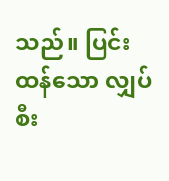သည်။ ပြင်းထန်သော လျှပ်စီး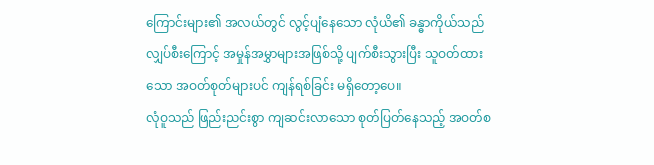ကြောင်းများ၏ အလယ်တွင် လွင့်ပျံနေသော လုံယိ၏ ခန္ဓာကိုယ်သည် လျှပ်စီးကြောင့် အမှုန်အမွှာများအဖြစ်သို့ ပျက်စီးသွားပြီး သူဝတ်ထားသော အဝတ်စုတ်များပင် ကျန်ရစ်ခြင်း မရှိတော့ပေ။
လုံဝူသည် ဖြည်းညင်းစွာ ကျဆင်းလာသော စုတ်ပြတ်နေသည့် အဝတ်စ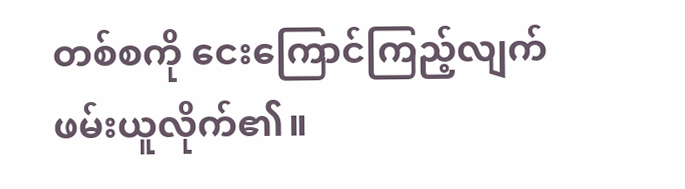တစ်စကို ငေးကြောင်ကြည့်လျက် ဖမ်းယူလိုက်၏။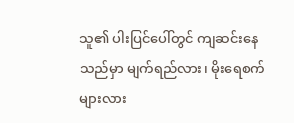သူ၏ ပါးပြင်ပေါ်တွင် ကျဆင်းနေသည်မှာ မျက်ရည်လား၊ မိုးရေစက်များလား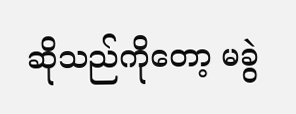ဆိုသည်ကိုတော့ မခွဲ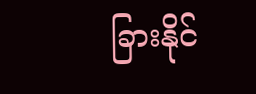ခြားနိုင်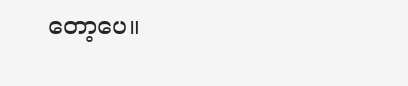တော့ပေ။